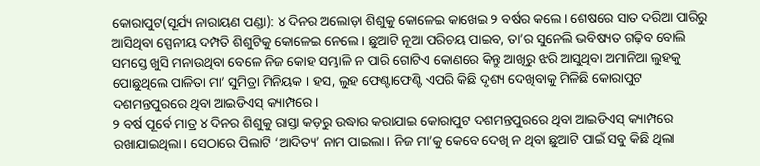କୋରାପୁଟ(ସୂର୍ଯ୍ୟ ନାରାୟଣ ପଣ୍ଡା): ୪ ଦିନର ଅଲୋଡ଼ା ଶିଶୁକୁ କୋଳେଇ କାଖେଇ ୨ ବର୍ଷର କଲେ। ଶେଷରେ ସାତ ଦରିଆ ପାରିରୁ ଆସିଥିବା ସ୍ପେନୀୟ ଦମ୍ପତି ଶିଶୁଟିକୁ କୋଳେଇ ନେଲେ। ଛୁଆଟି ନୂଆ ପରିଚୟ ପାଇବ, ତା’ର ସୁନେଲି ଭବିଷ୍ୟତ ଗଢ଼ିବ ବୋଲି ସମସ୍ତେ ଖୁସି ମନାଉଥିବା ବେଳେ ନିଜ କୋହ ସମ୍ଭାଳି ନ ପାରି ଗୋଟିଏ କୋଣରେ କିନ୍ତୁ ଆଖିରୁ ଝରି ଆସୁଥିବା ଅମାନିଆ ଲୁହକୁ ପୋଛୁଥିଲେ ପାଳିତା ମା’ ସୁମିତ୍ରା ମିନିୟକ । ହସ, ଲୁହ ଫେଣ୍ଟାଫେଣ୍ଟି ଏପରି କିଛି ଦୃଶ୍ୟ ଦେଖିବାକୁ ମିଳିଛି କୋରାପୁଟ ଦଶମନ୍ତପୁରରେ ଥିବା ଆଇଡିଏସ୍ କ୍ୟାମ୍ପରେ।
୨ ବର୍ଷ ପୂର୍ବେ ମାତ୍ର ୪ ଦିନର ଶିଶୁକୁ ରାସ୍ତା କଡ଼ରୁ ଉଦ୍ଧାର କରାଯାଇ କୋରାପୁଟ ଦଶମନ୍ତପୁରରେ ଥିବା ଆଇଡିଏସ୍ କ୍ୟାମ୍ପରେ ରଖାଯାଇଥିଲା। ସେଠାରେ ପିଲାଟି ‘ଆଦିତ୍ୟ’ ନାମ ପାଇଲା। ନିଜ ମା’କୁ କେବେ ଦେଖି ନ ଥିବା ଛୁଆଟି ପାଇଁ ସବୁ କିଛି ଥିଲା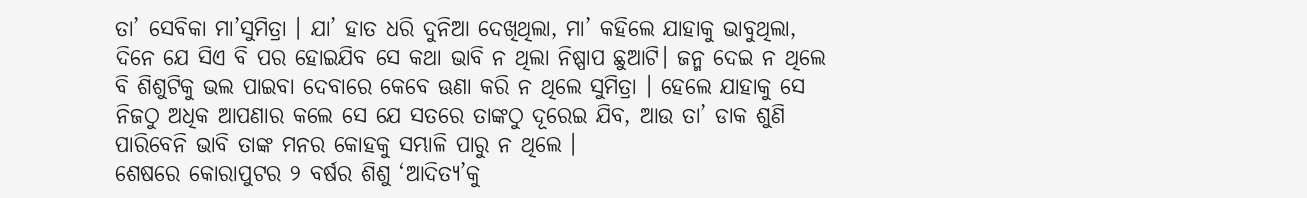ତା’ ସେବିକା ମା’ସୁମିତ୍ରା । ଯା’ ହାତ ଧରି ଦୁନିଆ ଦେଖିଥିଲା, ମା’ କହିଲେ ଯାହାକୁ ଭାବୁଥିଲା, ଦିନେ ଯେ ସିଏ ବି ପର ହୋଇଯିବ ସେ କଥା ଭାବି ନ ଥିଲା ନିଷ୍ପାପ ଛୁଆଟି। ଜନ୍ମ ଦେଇ ନ ଥିଲେ ବି ଶିଶୁଟିକୁ ଭଲ ପାଇବା ଦେବାରେ କେବେ ଊଣା କରି ନ ଥିଲେ ସୁମିତ୍ରା । ହେଲେ ଯାହାକୁ ସେ ନିଜଠୁ ଅଧିକ ଆପଣାର କଲେ ସେ ଯେ ସତରେ ତାଙ୍କଠୁ ଦୂରେଇ ଯିବ, ଆଉ ତା’ ଡାକ ଶୁଣି ପାରିବେନି ଭାବି ତାଙ୍କ ମନର କୋହକୁ ସମ୍ଭାଳି ପାରୁ ନ ଥିଲେ ।
ଶେଷରେ କୋରାପୁଟର ୨ ବର୍ଷର ଶିଶୁ ‘ଆଦିତ୍ୟ’କୁ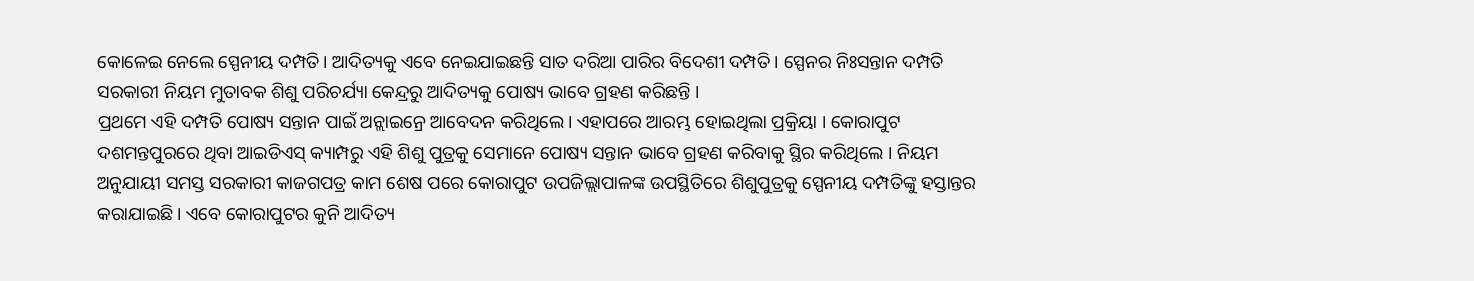କୋଳେଇ ନେଲେ ସ୍ପେନୀୟ ଦମ୍ପତି। ଆଦିତ୍ୟକୁ ଏବେ ନେଇଯାଇଛନ୍ତି ସାତ ଦରିଆ ପାରିର ବିଦେଶୀ ଦମ୍ପତି । ସ୍ପେନର ନିଃସନ୍ତାନ ଦମ୍ପତି ସରକାରୀ ନିୟମ ମୁତାବକ ଶିଶୁ ପରିଚର୍ଯ୍ୟା କେନ୍ଦ୍ରରୁ ଆଦିତ୍ୟକୁ ପୋଷ୍ୟ ଭାବେ ଗ୍ରହଣ କରିଛନ୍ତି ।
ପ୍ରଥମେ ଏହି ଦମ୍ପତି ପୋଷ୍ୟ ସନ୍ତାନ ପାଇଁ ଅନ୍ଲାଇନ୍ରେ ଆବେଦନ କରିଥିଲେ। ଏହାପରେ ଆରମ୍ଭ ହୋଇଥିଲା ପ୍ରକ୍ରିୟା । କୋରାପୁଟ ଦଶମନ୍ତପୁରରେ ଥିବା ଆଇଡିଏସ୍ କ୍ୟାମ୍ପରୁ ଏହି ଶିଶୁ ପୁତ୍ରକୁ ସେମାନେ ପୋଷ୍ୟ ସନ୍ତାନ ଭାବେ ଗ୍ରହଣ କରିବାକୁ ସ୍ଥିର କରିଥିଲେ । ନିୟମ ଅନୁଯାୟୀ ସମସ୍ତ ସରକାରୀ କାଜଗପତ୍ର କାମ ଶେଷ ପରେ କୋରାପୁଟ ଉପଜିଲ୍ଲାପାଳଙ୍କ ଉପସ୍ଥିତିରେ ଶିଶୁପୁତ୍ରକୁ ସ୍ପେନୀୟ ଦମ୍ପତିଙ୍କୁ ହସ୍ତାନ୍ତର କରାଯାଇଛି। ଏବେ କୋରାପୁଟର କୁନି ଆଦିତ୍ୟ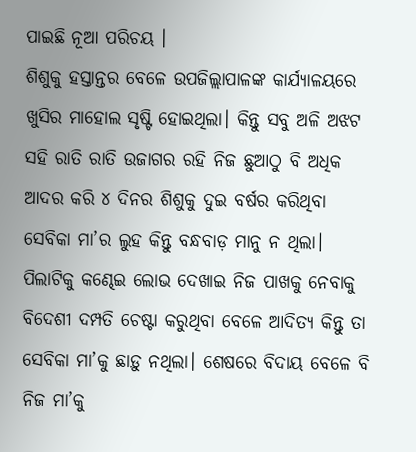ପାଇଛି ନୂଆ ପରିଚୟ ।
ଶିଶୁକୁ ହସ୍ତାନ୍ତର ବେଳେ ଉପଜିଲ୍ଲାପାଳଙ୍କ କାର୍ଯ୍ୟାଳୟରେ ଖୁସିର ମାହୋଲ ସୃଷ୍ଟି ହୋଇଥିଲା। କିନ୍ତୁ ସବୁ ଅଳି ଅଝଟ ସହି ରାତି ରାତି ଉଜାଗର ରହି ନିଜ ଛୁଆଠୁ ବି ଅଧିକ ଆଦର କରି ୪ ଦିନର ଶିଶୁକୁ ଦୁଇ ବର୍ଷର କରିଥିବା ସେବିକା ମା’ର ଲୁହ କିନ୍ତୁ ବନ୍ଧବାଡ଼ ମାନୁ ନ ଥିଲା। ପିଲାଟିକୁ କଣ୍ଢେଇ ଲୋଭ ଦେଖାଇ ନିଜ ପାଖକୁ ନେବାକୁ ବିଦେଶୀ ଦମ୍ପତି ଚେଷ୍ଟା କରୁଥିବା ବେଳେ ଆଦିତ୍ୟ କିନ୍ତୁ ତା ସେବିକା ମା’କୁ ଛାଡ଼ୁ ନଥିଲା। ଶେଷରେ ବିଦାୟ ବେଳେ ବି ନିଜ ମା’କୁ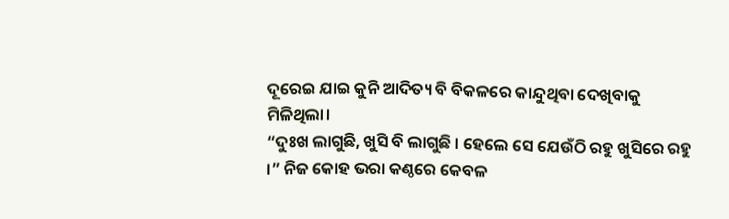ଦୂରେଇ ଯାଇ କୁନି ଆଦିତ୍ୟ ବି ବିକଳରେ କାନ୍ଦୁଥିବା ଦେଖିବାକୁ ମିଳିଥିଲା।
“ଦୁଃଖ ଲାଗୁଛି, ଖୁସି ବି ଲାଗୁଛି । ହେଲେ ସେ ଯେଉଁଠି ରହୁ ଖୁସିରେ ରହୁ ।” ନିଜ କୋହ ଭରା କଣ୍ଠରେ କେବଳ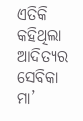ଏତିକି କହିଥିଲା ଆଦିତ୍ୟର ସେବିକା ମା’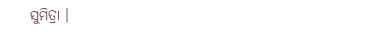ସୁମିତ୍ରା ।